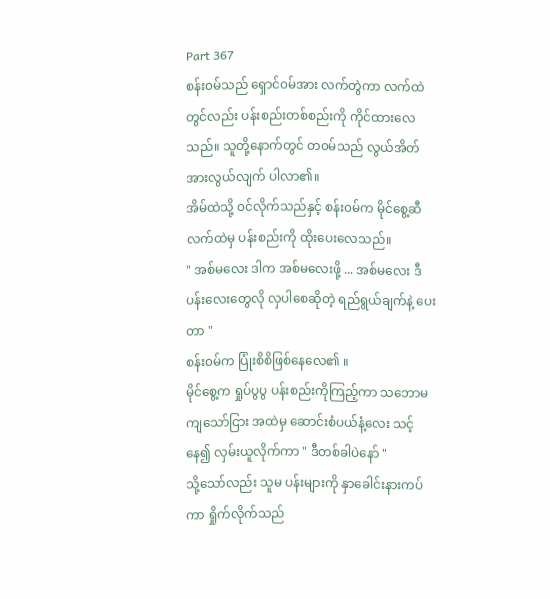Part 367
စန်း၀မ်သည် ရှောင်၀မ်အား လက်တွဲကာ လက်ထဲတွင်လည်း ပန်းစည်းတစ်စည်းကို ကိုင်ထားလေသည်။ သူတို့နောက်တွင် တ၀မ်သည် လွယ်အိတ်အားလွယ်လျက် ပါလာ၏။
အိမ်ထဲသို့ ၀င်လိုက်သည်နှင့် စန်း၀မ်က မိုင်စွေ့ဆီလက်ထဲမှ ပန်းစည်းကို ထိုးပေးလေသည်။
" အစ်မလေး ဒါက အစ်မလေးဖို့ ... အစ်မလေး ဒီပန်းလေးတွေလို လှပါစေဆိုတဲ့ ရည်ရွယ်ချက်နဲ့ ပေးတာ "
စန်း၀မ်က ပြုံးစိစိဖြစ်နေလေ၏ ။
မိုင်စွေ့က ရှုပ်ပွပွ ပန်းစည်းကိုကြည့်ကာ သဘောမကျသော်ငြား အထဲမှ ဆောင်းစံပယ်နံ့လေး သင့်နေ၍ လှမ်းယူလိုက်ကာ " ဒီတစ်ခါပဲနော် "
သို့သော်လည်း သူမ ပန်းများကို နှာခေါင်းနားကပ်ကာ ရှိုက်လိုက်သည်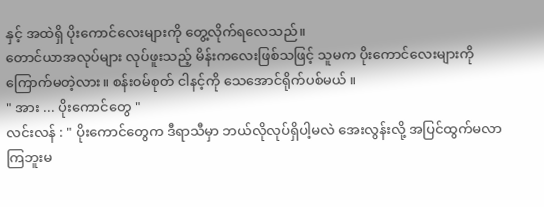နှင့် အထဲရှိ ပိုးကောင်လေးများကို တွေ့လိုက်ရလေသည်။
တောင်ယာအလုပ်များ လုပ်ဖူးသည့် မိန်းကလေးဖြစ်သဖြင့် သူမက ပိုးကောင်လေးများကို ကြောက်မတဲ့လား။ စန်း၀မ်စုတ် ငါနင့်ကို သေအောင်ရိုက်ပစ်မယ် ။
" အား ... ပိုးကောင်တွေ "
လင်းလန် : " ပိုးကောင်တွေက ဒီရာသီမှာ ဘယ်လိုလုပ်ရှိပါ့မလဲ အေးလွန်းလို့ အပြင်ထွက်မလာကြဘူးမ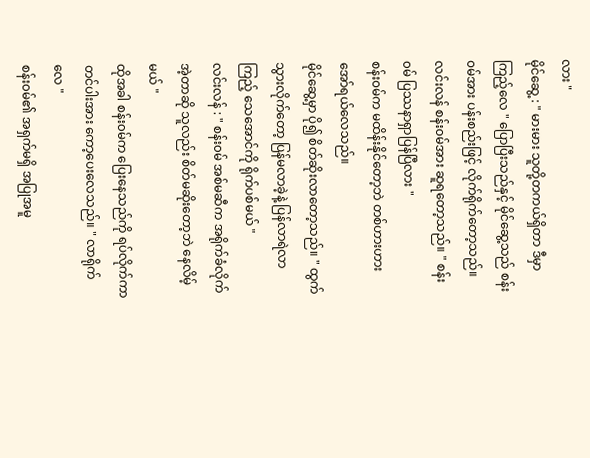လား "
မိုင်ဆွေ့ : " မားမား သူတို့တကယ်ရှိတာ ဒီမှာကြည့်လေ " ပြောပြီးသည်နှင့် မိုင်ဆွေ့သည် စန်း၀မ်အား ပန်းစည်းဖြင့် လိုက်ရိုက်တော့သည်။
လင်းလန် စန်း၀မ်အား ဆူရတော့သည်။ " စန်း၀မ် ပြဿနာရှာပြန်ပြီလား "
စန်း၀မ်က မထိန်းနိုင်တော့ဘဲ တစ်ဟားဟား အော်ရယ်လေသည်။
မိုင်ဆွေ့မှာ ပို၍ စိတ်ဆိုးလာတော့သည်။ " ထွက်သွားလိုက်တော့ ပြန်မလာခဲ့နဲ့ ပြန်လာရဲလာကြည့် သေအောင်ကို ရိုက်ပစ်မယ် "
လင်းလန် : " စန်း၀မ် အစ်မဆီက အရိုက်ခံလိုက် အဲ့တာဆို သူလည်း စိတ်မဆိုးတော့ဘဲ နေလိမ့်မယ် "
ထိုအခါ စန်း၀မ်က ပြေးနေသည်ကို ရပ်လိုက်ကာ တင်ပါးအား ကော့ပေးလေသည်။ " လာရိုက်လေ "
စန်း၀မ်၏ အရှက်မရှိ အပြုအမူ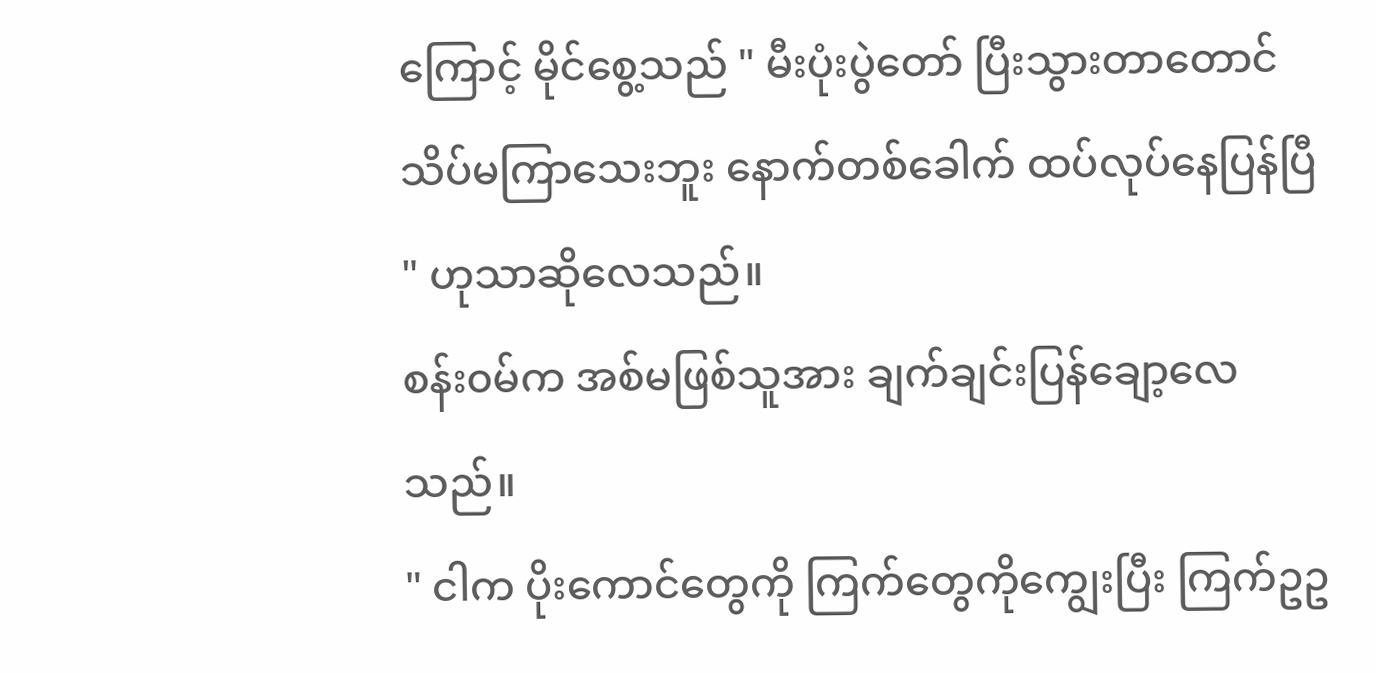ကြောင့် မိုင်စွေ့သည် " မီးပုံးပွဲတော် ပြီးသွားတာတောင် သိပ်မကြာသေးဘူး နောက်တစ်ခေါက် ထပ်လုပ်နေပြန်ပြီ " ဟုသာဆိုလေသည်။
စန်း၀မ်က အစ်မဖြစ်သူအား ချက်ချင်းပြန်ချော့လေသည်။
" ငါက ပိုးကောင်တွေကို ကြက်တွေကိုကျွေးပြီး ကြက်ဥဥ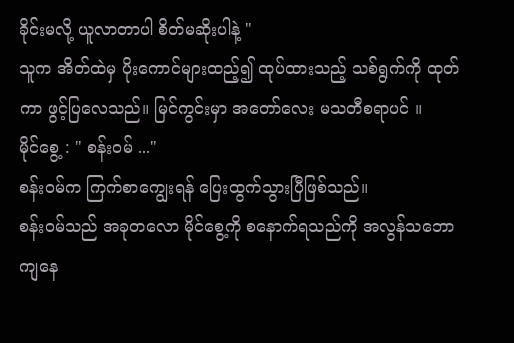ခိုင်းမလို့ ယူလာတာပါ စိတ်မဆိုးပါနဲ့ "
သူက အိတ်ထဲမှ ပိုးကောင်များထည့်၍ ထုပ်ထားသည့် သစ်ရွက်ကို ထုတ်ကာ ဖွင့်ပြလေသည်။ မြင်ကွင်းမှာ အတော်လေး မသတီစရာပင် ။
မိုင်စွေ့ : " စန်း၀မ် ..."
စန်း၀မ်က ကြက်စာကျွေးရန် ပြေးထွက်သွားပြီဖြစ်သည်။
စန်း၀မ်သည် အခုတလော မိုင်စွေ့ကို စနောက်ရသည်ကို အလွန်သဘောကျနေ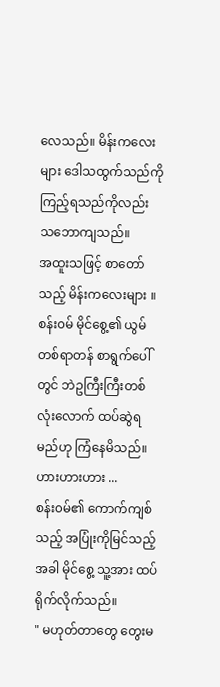လေသည်။ မိန်းကလေးများ ဒေါသထွက်သည်ကို ကြည့်ရသည်ကိုလည်း သဘောကျသည်။
အထူးသဖြင့် စာတော်သည့် မိန်းကလေးများ ။
စန်း၀မ် မိုင်စွေ့၏ ယွမ်တစ်ရာတန် စာရွက်ပေါ်တွင် ဘဲဥကြီးကြီးတစ်လုံးလောက် ထပ်ဆွဲရမည်ဟု ကြံနေမိသည်။ ဟားဟားဟား ...
စန်း၀မ်၏ ကောက်ကျစ်သည့် အပြုံးကိုမြင်သည့်အခါ မိုင်စွေ့ သူ့အား ထပ်ရိုက်လိုက်သည်။
" မဟုတ်တာတွေ တွေးမ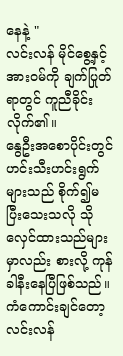နေနဲ့ "
လင်းလန် မိုင်စွေ့နှင့် အား၀မ်ကို ချက်ပြုတ်ရာတွင် ကူညီခိုင်းလိုက်၏။
နွေဦးအစောပိုင်းတွင် ဟင်းသီးဟင်းရွက်များသည် စိုက်၍မပြီးသေးသလို သိုလှေင်ထားသည်များမှာလည်း စားလို့ ကုန်ခါနီးနေပြီဖြစ်သည်။
ကံကောင်းချင်တော့ လင်းလန်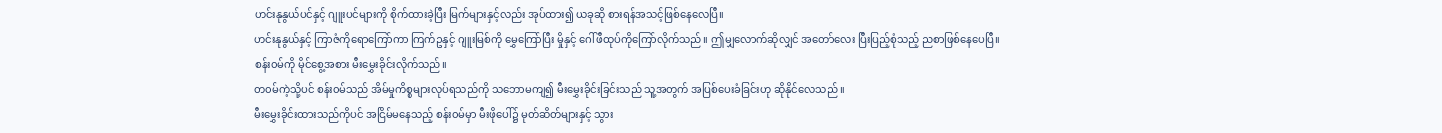ဟင်းနုနွယ်ပင်နှင့် ဂျူးပင်များကို စိုက်ထားခဲ့ပြီး မြက်များနှင့်လည်း အုပ်ထား၍ ယခုဆို စားရန်အသင့်ဖြစ်နေလေပြီ။
ဟင်းနုနွယ်နှင့် ကြာဇံကိုရောကြော်ကာ ကြက်ဥနှင့် ဂျူးမြစ်ကို မွှေကြော်ပြီး မှိုနှင့် ဂေါ်ဖီထုပ်ကိုကြော်လိုက်သည်။ ဤမျှလောက်ဆိုလျှင် အတော်လေး ပြီးပြည့်စုံသည့် ညစာဖြစ်နေပေပြီ။
စန်း၀မ်ကို မိုင်စွေ့အစား မီးမွှေးခိုင်းလိုက်သည်။
တ၀မ်ကဲ့သို့ပင် စန်း၀မ်သည် အိမ်မှုကိစ္စများလုပ်ရသည်ကို သဘောမကျ၍ မီးမွှေးခိုင်းခြင်းသည် သူ့အတွက် အပြစ်ပေးခံခြင်းဟု ဆိုနိုင်လေသည် ။
မီးမွှေးခိုင်းထားသည်ကိုပင် အငြိမ်မနေသည့် စန်း၀မ်မှာ မီးဖိုပေါ်၌ မုတ်ဆိတ်များနှင့် သွား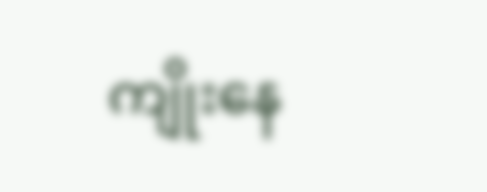ကျိုးနေ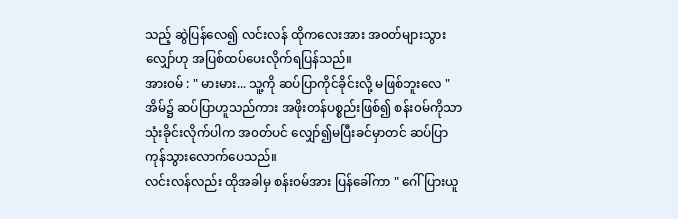သည့် ဆွဲပြန်လေ၍ လင်းလန် ထိုကလေးအား အ၀တ်များသွားလျှော်ဟု အပြစ်ထပ်ပေးလိုက်ရပြန်သည်။
အား၀မ် : " မားမား... သူ့ကို ဆပ်ပြာကိုင်ခိုင်းလို့ မဖြစ်ဘူးလေ "
အိမ်၌ ဆပ်ပြာဟူသည်ကား အဖိုးတန်ပစ္စည်းဖြစ်၍ စန်း၀မ်ကိုသာ သုံးခိုင်းလိုက်ပါက အ၀တ်ပင် လျှော်၍မပြီးခင်မှာတင် ဆပ်ပြာ ကုန်သွားလောက်ပေသည်။
လင်းလန်လည်း ထိုအခါမှ စန်း၀မ်အား ပြန်ခေါ်ကာ " ဂေါ်ပြားယူ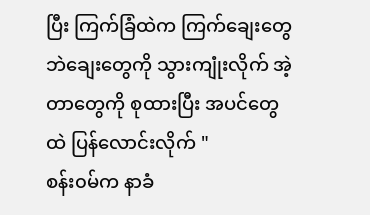ပြီး ကြက်ခြံထဲက ကြက်ချေးတွေ ဘဲချေးတွေကို သွားကျုံးလိုက် အဲ့တာတွေကို စုထားပြီး အပင်တွေထဲ ပြန်လောင်းလိုက် "
စန်း၀မ်က နာခံ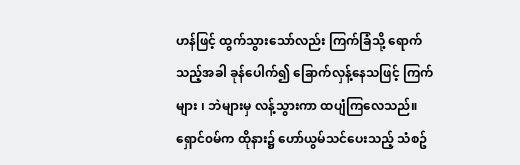ဟန်ဖြင့် ထွက်သွားသော်လည်း ကြက်ခြံသို့ ရောက်သည့်အခါ ခုန်ပေါက်၍ ခြောက်လှန့်နေသဖြင့် ကြက်များ ၊ ဘဲများမှ လန့်သွားကာ ထပျံကြလေသည်။
ရှောင်၀မ်က ထိုနား၌ ဟော်ယွမ်သင်ပေးသည့် သံစဥ်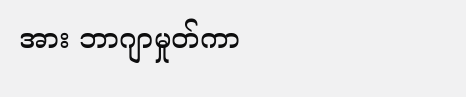အား ဘာဂျာမှုတ်ကာ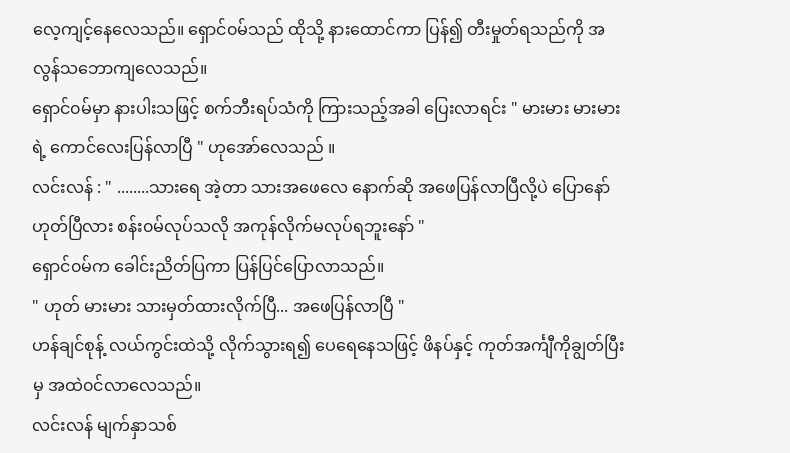လေ့ကျင့်နေလေသည်။ ရှောင်၀မ်သည် ထိုသို့ နားထောင်ကာ ပြန်၍ တီးမှုတ်ရသည်ကို အလွန်သဘောကျလေသည်။
ရှောင်၀မ်မှာ နားပါးသဖြင့် စက်ဘီးရပ်သံကို ကြားသည့်အခါ ပြေးလာရင်း " မားမား မားမားရဲ့ ကောင်လေးပြန်လာပြီ " ဟုအော်လေသည် ။
လင်းလန် : " ........သားရေ အဲ့တာ သားအဖေလေ နောက်ဆို အဖေပြန်လာပြီလို့ပဲ ပြောနော် ဟုတ်ပြီလား စန်း၀မ်လုပ်သလို အကုန်လိုက်မလုပ်ရဘူးနော် "
ရှောင်၀မ်က ခေါင်းညိတ်ပြကာ ပြန်ပြင်ပြောလာသည်။
" ဟုတ် မားမား သားမှတ်ထားလိုက်ပြီ... အဖေပြန်လာပြီ "
ဟန်ချင်စုန့် လယ်ကွင်းထဲသို့ လိုက်သွားရ၍ ပေရေနေသဖြင့် ဖိနပ်နှင့် ကုတ်အင်္ကျီကိုချွတ်ပြီးမှ အထဲ၀င်လာလေသည်။
လင်းလန် မျက်နှာသစ်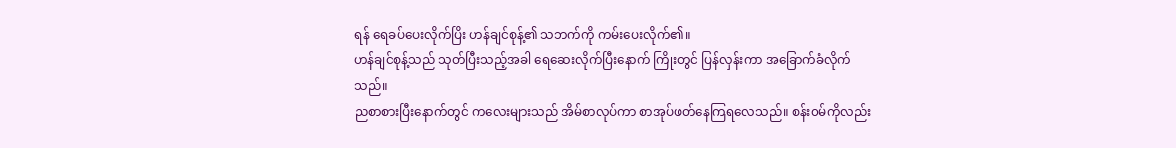ရန် ရေခပ်ပေးလိုက်ပြိး ဟန်ချင်စုန့်၏ သဘက်ကို ကမ်းပေးလိုက်၏။
ဟန်ချင်စုန့်သည် သုတ်ပြီးသည့်အခါ ရေဆေးလိုက်ပြီးနောက် ကြိုးတွင် ပြန်လှန်းကာ အခြောက်ခံလိုက်သည်။
ညစာစားပြီးနောက်တွင် ကလေးများသည် အိမ်စာလုပ်ကာ စာအုပ်ဖတ်နေကြရလေသည်။ စန်း၀မ်ကိုလည်း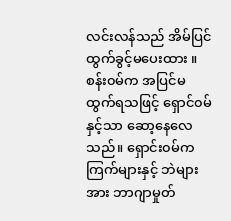လင်းလန်သည် အိမ်ပြင်ထွက်ခွင့်မပေးထား ။
စန်း၀မ်က အပြင်မထွက်ရသဖြင့် ရှောင်၀မ်နှင့်သာ ဆော့နေလေသည်။ ရှောင်း၀မ်က ကြက်များနှင့် ဘဲများအား ဘာဂျာမှုတ်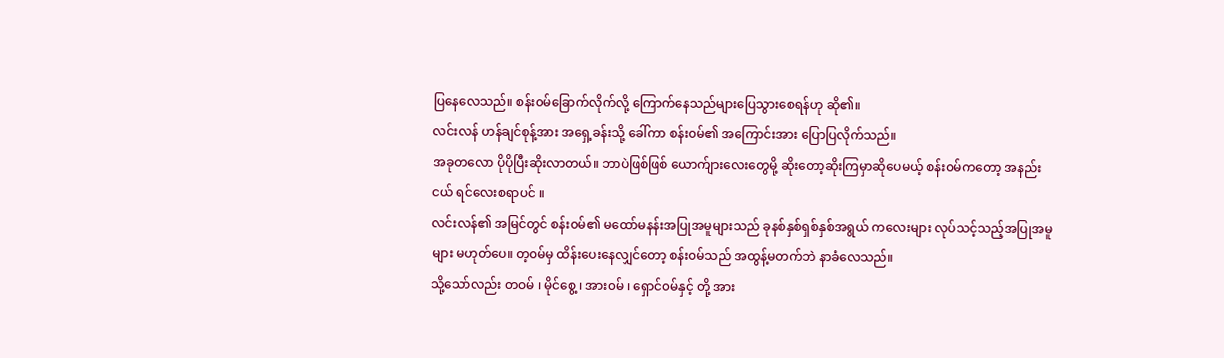ပြနေလေသည်။ စန်း၀မ်ခြောက်လိုက်လို့ ကြောက်နေသည်များပြေသွားစေရန်ဟု ဆို၏။
လင်းလန် ဟန်ချင်စုန့်အား အရှေ့ခန်းသို့ ခေါ်ကာ စန်း၀မ်၏ အကြောင်းအား ပြောပြလိုက်သည်။
အခုတလော ပိုပိုပြီးဆိုးလာတယ်။ ဘာပဲဖြစ်ဖြစ် ယောက်ျားလေးတွေမို့ ဆိုးတော့ဆိုးကြမှာဆိုပေမယ့် စန်း၀မ်ကတော့ အနည်းငယ် ရင်လေးစရာပင် ။
လင်းလန်၏ အမြင်တွင် စန်း၀မ်၏ မထော်မနန်းအပြုအမူများသည် ခုနစ်နှစ်ရှစ်နှစ်အရွယ် ကလေးများ လုပ်သင့်သည့်အပြုအမူများ မဟုတ်ပေ။ တ့၀မ်မှ ထိန်းပေးနေလျှင်တော့ စန်း၀မ်သည် အထွန့်မတက်ဘဲ နာခံလေသည်။
သို့သော်လည်း တဝမ် ၊ မိုင်စွေ့ ၊ အား၀မ် ၊ ရှောင်၀မ်နှင့် တို့ အား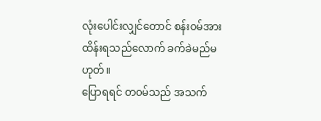လုံးပေါင်းလျှင်တောင် စန်း၀မ်အား ထိန်းရသည်လောက် ခက်ခဲမည်မဟုတ်။
ပြောရရင် တ၀မ်သည် အသက်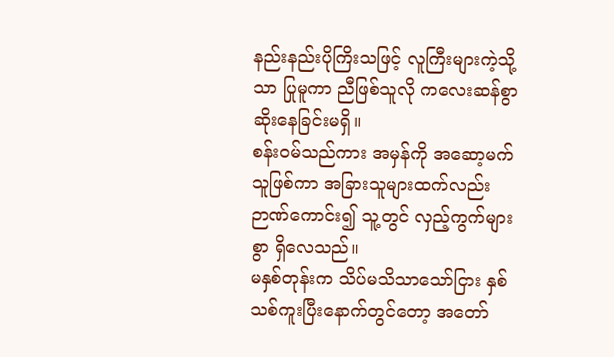နည်းနည်းပိုကြိးသဖြင့် လူကြီးများကဲ့သို့သာ ပြုမူကာ ညီဖြစ်သူလို ကလေးဆန်စွာ ဆိုးနေခြင်းမရှိ။
စန်း၀မ်သည်ကား အမှန်ကို အဆော့မက်သူဖြစ်ကာ အခြားသူများထက်လည်း ဉာဏ်ကောင်း၍ သူ့တွင် လှည့်ကွက်များစွာ ရှိလေသည်။
မနှစ်တုန်းက သိပ်မသိသာသော်ငြား နှစ်သစ်ကူးပြီးနောက်တွင်တော့ အတော်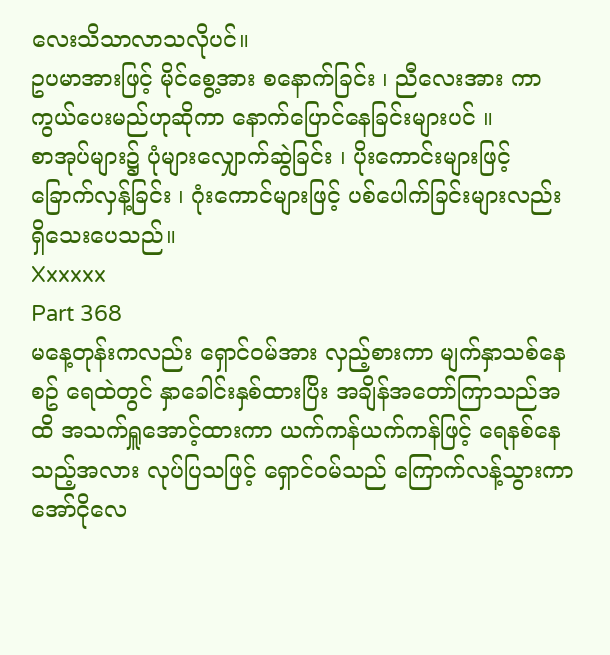လေးသိသာလာသလိုပင်။
ဥပမာအားဖြင့် မိုင်စွေ့အား စနောက်ခြင်း ၊ ညီလေးအား ကာကွယ်ပေးမည်ဟုဆိုကာ နောက်ပြောင်နေခြင်းများပင် ။
စာအုပ်များ၌ ပုံများလျှောက်ဆွဲခြင်း ၊ ပိုးကောင်းများဖြင့် ခြောက်လှန့်ခြင်း ၊ ဂုံးကောင်များဖြင့် ပစ်ပေါက်ခြင်းများလည်း ရှိသေးပေသည်။
Xxxxxx
Part 368
မနေ့တုန်းကလည်း ရှောင်၀မ်အား လှည့်စားကာ မျက်နှာသစ်နေစဥ် ရေထဲတွင် နှာခေါင်းနှစ်ထားပြိး အချိန်အတော်ကြာသည်အထိ အသက်ရှူအောင့်ထားကာ ယက်ကန်ယက်ကန်ဖြင့် ရေနစ်နေသည့်အလား လုပ်ပြသဖြင့် ရှောင်၀မ်သည် ကြောက်လန့်သွားကာ အော်ငိုလေ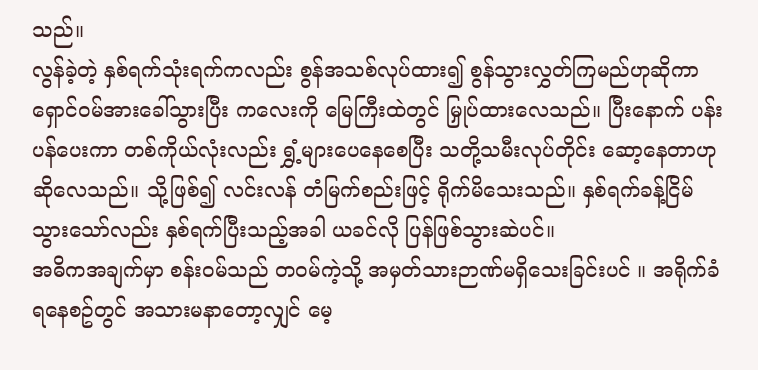သည်။
လွန်ခဲ့တဲ့ နှစ်ရက်သုံးရက်ကလည်း စွန်အသစ်လုပ်ထား၍ စွန်သွားလွှတ်ကြမည်ဟုဆိုကာ ရှောင်၀မ်အားခေါ်သွားပြီး ကလေးကို မြေကြီးထဲတွင် မြှုပ်ထားလေသည်။ ပြီးနောက် ပန်းပန်ပေးကာ တစ်ကိုယ်လုံးလည်း ရွှံ့များပေနေစေပြီး သတို့သမီးလုပ်တိုင်း ဆော့နေတာဟု ဆိုလေသည်။ သို့ဖြစ်၍ လင်းလန် တံမြက်စည်းဖြင့် ရိုက်မိသေးသည်။ နှစ်ရက်ခန့်ငြိမ်သွားသော်လည်း နှစ်ရက်ပြီးသည့်အခါ ယခင်လို ပြန်ဖြစ်သွားဆဲပင်။
အဓိကအချက်မှာ စန်း၀မ်သည် တ၀မ်ကဲ့သို့ အမှတ်သားဉာဏ်မရှိသေးခြင်းပင် ။ အရိုက်ခံရနေစဥ်တွင် အသားမနာတော့လျှင် မေ့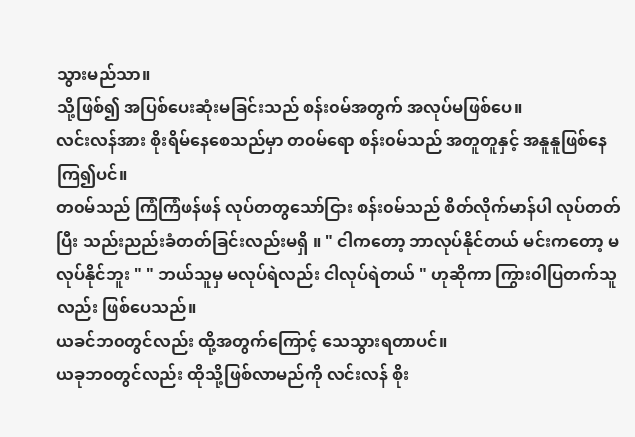သွားမည်သာ။
သို့ဖြစ်၍ အပြစ်ပေးဆုံးမခြင်းသည် စန်း၀မ်အတွက် အလုပ်မဖြစ်ပေ။
လင်းလန်အား စိုးရိမ်နေစေသည်မှာ တ၀မ်ရော စန်း၀မ်သည် အတူတူနှင့် အနူနူဖြစ်နေကြ၍ပင်။
တ၀မ်သည် ကြံကြံဖန်ဖန် လုပ်တတွသော်ငြား စန်း၀မ်သည် စိတ်လိုက်မာန်ပါ လုပ်တတ်ပြီး သည်းညည်းခံတတ်ခြင်းလည်းမရှိ ။ " ငါကတော့ ဘာလုပ်နိုင်တယ် မင်းကတော့ မလုပ်နိုင်ဘူး " " ဘယ်သူမှ မလုပ်ရဲလည်း ငါလုပ်ရဲတယ် " ဟုဆိုကာ ကြွား၀ါပြတက်သူလည်း ဖြစ်ပေသည်။
ယခင်ဘ၀တွင်လည်း ထို့အတွက်ကြောင့် သေသွားရတာပင်။
ယခုဘ၀တွင်လည်း ထိုသို့ဖြစ်လာမည်ကို လင်းလန် စိုး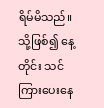ရိမ်မိသည်။ သို့ဖြစ်၍ နေ့တိုင်း သင်ကြားပေးနေ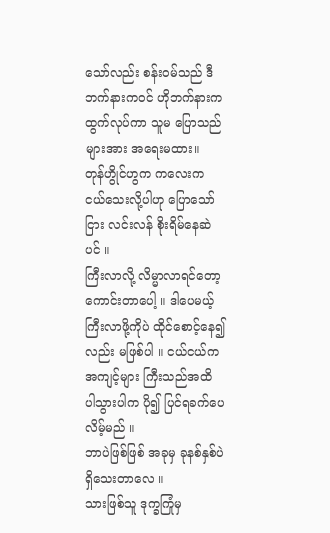သော်လည်း စန်း၀မ်သည် ဒီဘက်နားက၀င် ဟိုဘက်နားကထွက်လုပ်ကာ သူမ ပြောသည်များအား အရေးမထား။
တုန်ဟွိုင်ဟွက ကလေးက ငယ်သေးလို့ပါဟု ပြောသော်ငြား လင်းလန် စိုးရိမ်နေဆဲပင် ။
ကြီးလာလို့ လိမ္မာလာရင်တော့ ကောင်းတာပေါ့ ။ ဒါပေမယ့် ကြီးလာဖို့ကိုပဲ ထိုင်စောင့်နေ၍လည်း မဖြစ်ပါ ။ ငယ်ငယ်က အကျင့်များ ကြီးသည်အထိ ပါသွားပါက ပို၍ ပြင်ရခက်ပေလိမ့်မည် ။
ဘာပဲဖြစ်ဖြစ် အခုမှ ခုနစ်နှစ်ပဲရှိသေးတာလေ ။
သားဖြစ်သူ ဒုက္ခကြုံမှ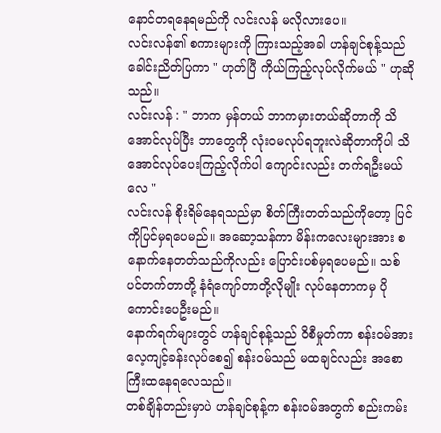နောင်တရနေရမည်ကို လင်းလန် မလိုလားပေ။
လင်းလန်၏ စကားများကို ကြားသည့်အခါ ဟန်ချင်စုန့်သည် ခေါင်းညိတ်ပြကာ " ဟုတ်ပြီ ကိုယ်ကြည့်လုပ်လိုက်မယ် " ဟုဆိုသည်။
လင်းလန် : " ဘာက မှန်တယ် ဘာကမှားတယ်ဆိုတာကို သိအောင်လုပ်ပြီး ဘာတွေကို လုံး၀မလုပ်ရဘူးလဲဆိုတာကိုပါ သိအောင်လုပ်ပေးကြည့်လိုက်ပါ ကျောင်းလည်း တက်ရဦးမယ်လေ "
လင်းလန် စိုးရိမ်နေရသည်မှာ စိတ်ကြီးတတ်သည်ကိုတော့ ပြင်ကိုပြင်မှရပေမည်။ အဆော့သန်ကာ မိန်းကလေးများအား စနောက်နေတတ်သည်ကိုလည်း ပြောင်းပစ်မှရပေမည်။ သစ်ပင်တက်တာတို့ နံရံကျော်တာတို့လိုမျိုး လုပ်နေတာကမှ ပိုကောင်းပေဦးမည်။
နောက်ရက်များတွင် ဟန်ချင်စုန့်သည် ၀ိစီမှုတ်ကာ စန်း၀မ်အား လေ့ကျင့်ခန်းလုပ်စေ၍ စန်း၀မ်သည် မထချင်လည်း အစောကြီးထနေရလေသည်။
တစ်ချိန်တည်းမှာပဲ ဟန်ချင်စုန့်က စန်း၀မ်အတွက် စည်းကမ်း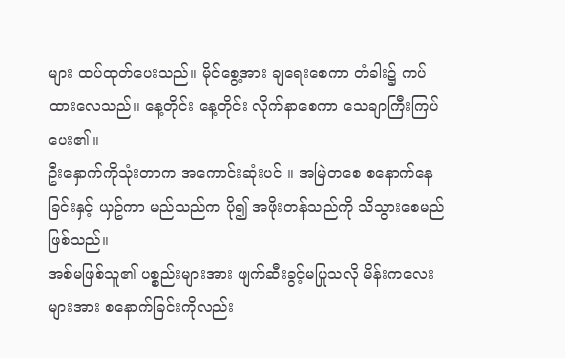များ ထပ်ထုတ်ပေးသည်။ မိုင်စွေ့အား ချရေးစေကာ တံခါး၌ ကပ်ထားလေသည်။ နေ့တိုင်း နေ့တိုင်း လိုက်နာစေကာ သေချာကြီးကြပ်ပေး၏။
ဦးနှောက်ကိုသုံးတာက အကောင်းဆုံးပင် ။ အမြဲတစေ စနောက်နေခြင်းနှင့် ယှဥ်ကာ မည်သည်က ပို၍ အဖိုးတန်သည်ကို သိသွားစေမည်ဖြစ်သည်။
အစ်မဖြစ်သူ၏ ပစ္စည်းများအား ဖျက်ဆီးခွင့်မပြုသလို မိန်းကလေးများအား စနောက်ခြင်းကိုလည်း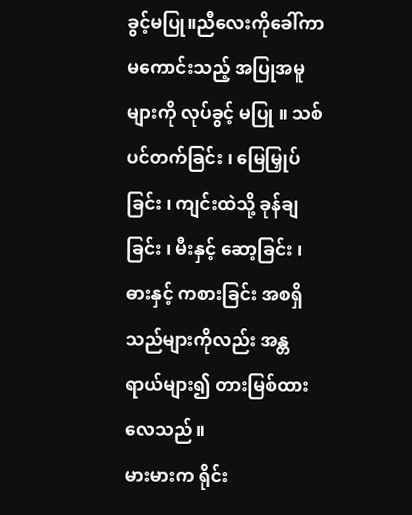ခွင့်မပြု။ညီလေးကိုခေါ်ကာ မကောင်းသည့် အပြုအမူများကို လုပ်ခွင့် မပြု ။ သစ်ပင်တက်ခြင်း ၊ မြေမြှုပ်ခြင်း ၊ ကျင်းထဲသို့ ခုန်ချခြင်း ၊ မီးနှင့် ဆော့ခြင်း ၊ ဓားနှင့် ကစားခြင်း အစရှိသည်များကိုလည်း အန္တရာယ်များ၍ တားမြစ်ထားလေသည်။
မားမားက ရိုင်း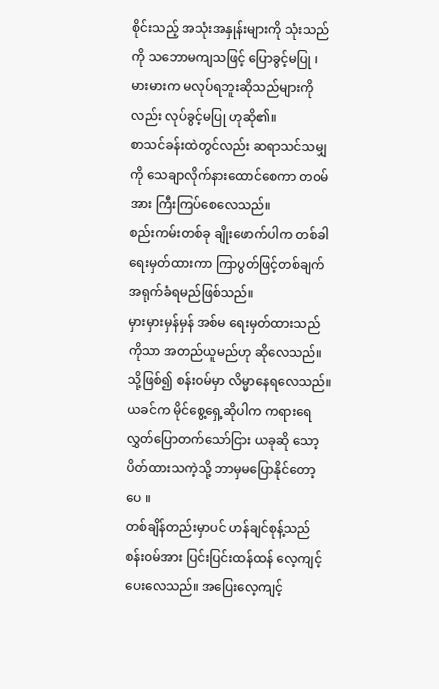စိုင်းသည့် အသုံးအနှုန်းများကို သုံးသည်ကို သဘောမကျသဖြင့် ပြောခွင့်မပြု ၊ မားမားက မလုပ်ရဘူးဆိုသည်များကိုလည်း လုပ်ခွင့်မပြု ဟုဆို၏။
စာသင်ခန်းထဲတွင်လည်း ဆရာသင်သမျှကို သေချာလိုက်နားထောင်စေကာ တ၀မ်အား ကြီးကြပ်စေလေသည်။
စည်းကမ်းတစ်ခု ချိုးဖောက်ပါက တစ်ခါရေးမှတ်ထားကာ ကြာပွတ်ဖြင့်တစ်ချက် အရုက်ခံရမည်ဖြစ်သည်။
မှားမှားမှန်မှန် အစ်မ ရေးမှတ်ထားသည်ကိုသာ အတည်ယူမည်ဟု ဆိုလေသည်။
သို့ဖြစ်၍ စန်း၀မ်မှာ လိမ္မာနေရလေသည်။
ယခင်က မိုင်စွေ့ရှေ့ဆိုပါက ကရားရေလွှတ်ပြောတက်သော်ငြား ယခုဆို သော့ပိတ်ထားသကဲ့သို့ ဘာမှမပြောနိုင်တော့ပေ ။
တစ်ချိန်တည်းမှာပင် ဟန်ချင်စုန့်သည် စန်း၀မ်အား ပြင်းပြင်းထန်ထန် လေ့ကျင့်ပေးလေသည်။ အပြေးလေ့ကျင့်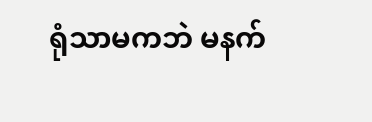ရုံသာမကဘဲ မနက်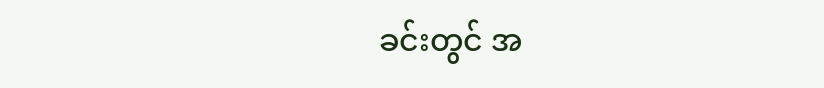ခင်းတွင် အ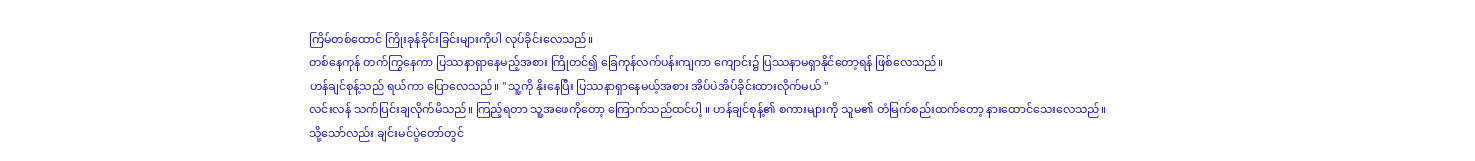ကြိမ်တစ်ထောင် ကြိုးခုန်ခိုင်းခြင်းများကိုပါ လုပ်ခိုင်းလေသည်။
တစ်နေကုန် တက်ကြွနေကာ ပြဿနာရှာနေမည့်အစား ကြိုတင်၍ ခြေကုန်လက်ပန်းကျကာ ကျောင်း၌ ပြဿနာမရှာနိုင်တော့ရန် ဖြစ်လေသည်။
ဟန်ချင်စုန့်သည် ရယ်ကာ ပြောလေသည်။ " သူ့ကို နိုးနေပြီး ပြဿနာရှာနေမယ့်အစား အိပ်ပဲအိပ်ခိုင်းထားလိုက်မယ် "
လင်းလန် သက်ပြင်းချလိုက်မိသည်။ ကြည့်ရတာ သူ့အဖေကိုတော့ ကြောက်သည်ထင်ပါ့ ။ ဟန်ချင်စုန့်၏ စကားများကို သူမ၏ တံမြက်စည်းထက်တော့ နားထောင်သေးလေသည်။
သို့သော်လည်း ချင်းမင်ပွဲတော်တွင်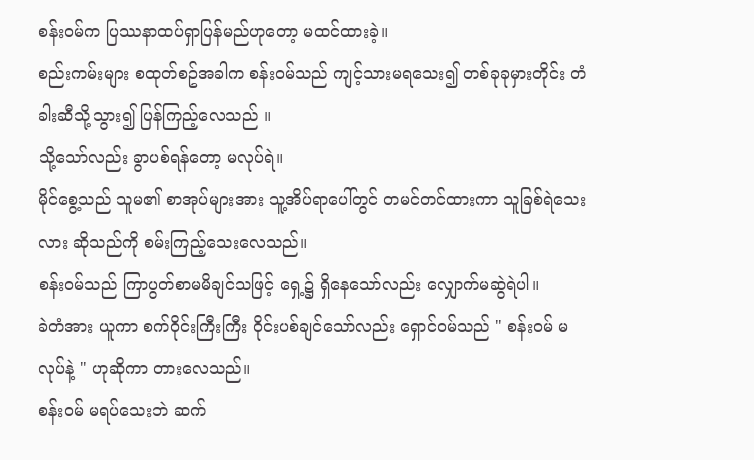စန်း၀မ်က ပြဿနာထပ်ရှာပြန်မည်ဟုတော့ မထင်ထားခဲ့။
စည်းကမ်းများ စထုတ်စဥ်အခါက စန်း၀မ်သည် ကျင့်သားမရသေး၍ တစ်ခုခုမှားတိုင်း တံခါးဆီသို့သွား၍ ပြန်ကြည့်လေသည် ။
သို့သော်လည်း ခွာပစ်ရန်တော့ မလုပ်ရဲ။
မိုင်စွေ့သည် သူမ၏ စာအုပ်များအား သူ့အိပ်ရာပေါ်တွင် တမင်တင်ထားကာ သူခြစ်ရဲသေးလား ဆိုသည်ကို စမ်းကြည့်သေးလေသည်။
စန်း၀မ်သည် ကြာပွတ်စာမမိချင်သဖြင့် ရှေ့၌ ရှိနေသော်လည်း လျှောက်မဆွဲရဲပါ။
ခဲတံအား ယူကာ စက်၀ိုင်းကြီးကြီး ၀ိုင်းပစ်ချင်သော်လည်း ရှောင်၀မ်သည် " စန်း၀မ် မလုပ်နဲ့ " ဟုဆိုကာ တားလေသည်။
စန်း၀မ် မရပ်သေးဘဲ ဆက်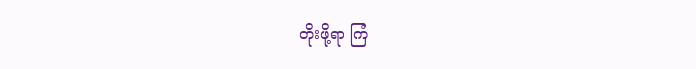တိုးဖို့ရာ ကြံ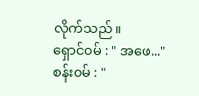လိုက်သည်။
ရှောင်၀မ် : " အဖေ..."
စန်း၀မ် : "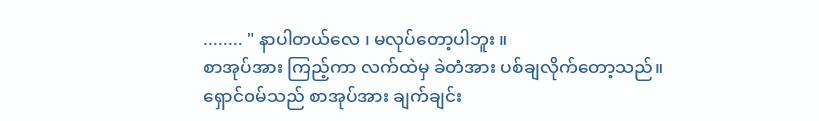........ " နာပါတယ်လေ ၊ မလုပ်တော့ပါဘူး ။
စာအုပ်အား ကြည့်ကာ လက်ထဲမှ ခဲတံအား ပစ်ချလိုက်တော့သည်။
ရှောင်၀မ်သည် စာအုပ်အား ချက်ချင်း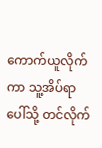ကောက်ယူလိုက်ကာ သူ့အိပ်ရာပေါ်သို့ တင်လိုက်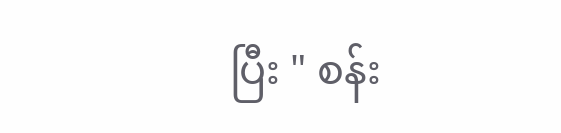ပြီး " စန်း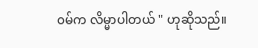၀မ်က လိမ္မာပါတယ် " ဟုဆိုသည်။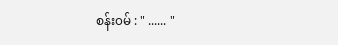စန်း၀မ် : " ...... "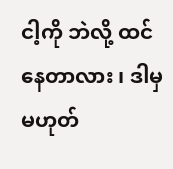ငါ့ကို ဘဲလို့ ထင်နေတာလား ၊ ဒါမှ မဟုတ်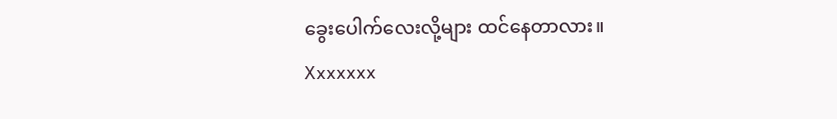ခွေးပေါက်လေးလို့များ ထင်နေတာလား။
Xxxxxxx